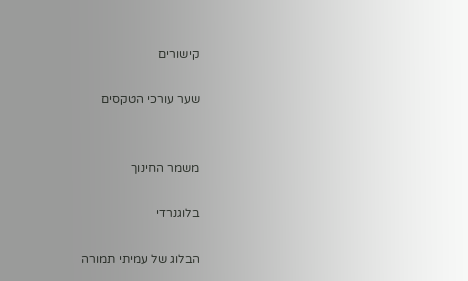קישורים

שער עורכי הטקסים


משמר החינוך

בלוגנרדי

הבלוג של עמיתי תמורה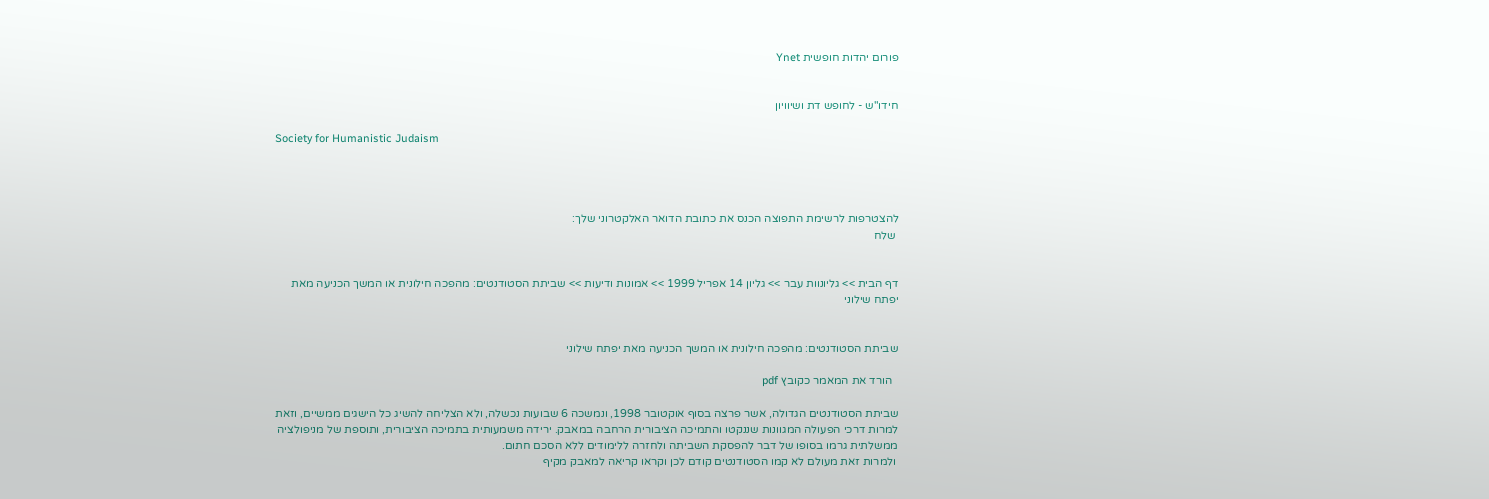פורום יהדות חופשית Ynet


חידו"ש - לחופש דת ושיוויון

Society for Humanistic Judaism




להצטרפות לרשימת התפוצה הכנס את כתובת הדואר האלקטרוני שלך:
 שלח


דף הבית >> גליונוות עבר >> גליון 14 אפריל 1999 >> אמונות ודיעות >> שביתת הסטודנטים: מהפכה חילונית או המשך הכניעה מאת יפתח שילוני


שביתת הסטודנטים: מהפכה חילונית או המשך הכניעה מאת יפתח שילוני

  הורד את המאמר כקובץ pdf

שביתת הסטודנטים הגדולה, אשר פרצה בסוף אוקטובר 1998, ונמשכה 6 שבועות נכשלה, ולא הצליחה להשיג כל הישגים ממשיים, וזאת למרות דרכי הפעולה המגוונות שננקטו והתמיכה הציבורית הרחבה במאבק. ירידה משמעותית בתמיכה הציבורית, ותוספת של מניפולציה ממשלתית גרמו בסופו של דבר להפסקת השביתה ולחזרה ללימודים ללא הסכם חתום.
 ולמרות זאת מעולם לא קמו הסטודנטים קודם לכן וקראו קריאה למאבק מקיף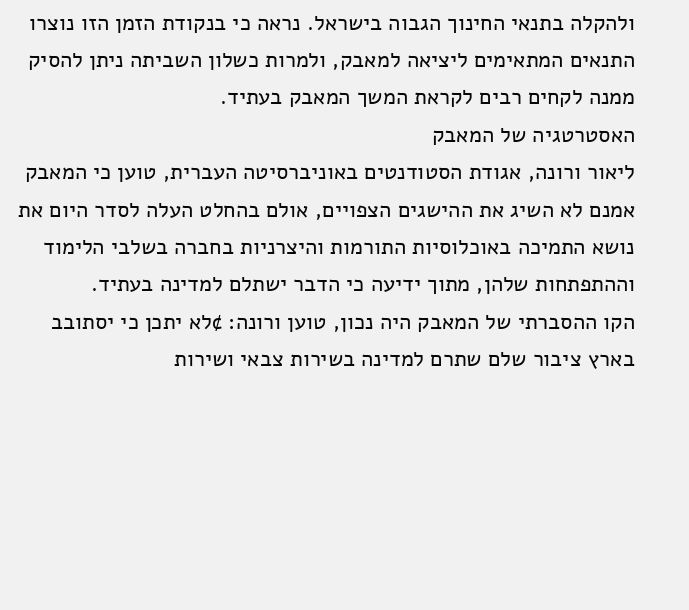ולהקלה בתנאי החינוך הגבוה בישראל. נראה כי בנקודת הזמן הזו נוצרו התנאים המתאימים ליציאה למאבק, ולמרות כשלון השביתה ניתן להסיק ממנה לקחים רבים לקראת המשך המאבק בעתיד.
האסטרטגיה של המאבק
ליאור ורונה, אגודת הסטודנטים באוניברסיטה העברית, טוען כי המאבק אמנם לא השיג את ההישגים הצפויים, אולם בהחלט העלה לסדר היום את נושא התמיכה באוכלוסיות התורמות והיצרניות בחברה בשלבי הלימוד וההתפתחות שלהן, מתוך ידיעה כי הדבר ישתלם למדינה בעתיד.
הקו ההסברתי של המאבק היה נכון, טוען ורונה: ¢לא יתכן כי יסתובב בארץ ציבור שלם שתרם למדינה בשירות צבאי ושירות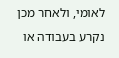לאומי, ולאחר מכן נקרע בעבודה או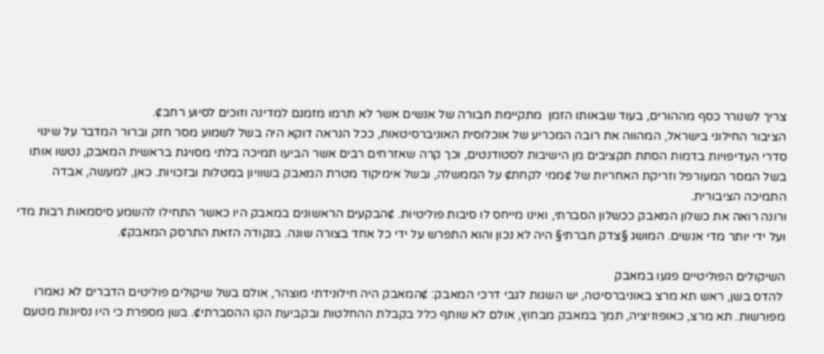צריך לשנורר כסף מההורים, בעוד שבאותו הזמן  מתקיימת חבורה של אנשים אשר לא תרמו מזמנם למדינה וזוכים לסיוע רחב¢.
הציבור החילוני בישראל, המהווה את רובה המכריע של אוכלוסית האוניברסיטאות, ככל הנראה דוקא היה בשל לשמוע מסר חזק וברור המדבר על שינוי סדרי העדיפויות בדמות הסתת תקציבים מן הישיבות לסטודנטים, וכך קרה שאזרחים רבים אשר הביעו תמיכה בלתי מסויגת בראשית המאבק, נטשו אותו בשל המסר המעורפל וזריקת האחריות של ¢ממי לקחת¢ על הממשלה, ובשל אימיקוד מטרת המאבק בשוויון במטלות ובזכויות. כאן, למעשה, אבדה התמיכה הציבורית.
ורונה רואה את כשלון המאבק ככשלון הסברתי, ואינו מייחס לו סיבות פוליטיות. ¢הבקעים הראשונים במאבק היו כאשר התחילו להשמע סיסמאות רבות מדי ועל ידי יותר מדי אנשים. המושג §צדק חברתי§ היה לא נכון והוא התפרש על ידי כל אחד בצורה שונה. בנקודה הזאת התרסק המאבק¢.

השיקולים הפוליטיים פגעו במאבק
 להדס בשן, ראש תא מרצ באוניברסיטה, יש השגות לגבי דרכי המאבק: ¢המאבק היה חילונידתי מוצהר, אולם בשל שיקולים פוליטים הדברים לא נאמרו מפורשות. תא מרצ, כאופוזיציה, תמך במאבק מבחוץ, אולם לא שותף כלל בקבלת ההחלטות ובקביעת הקו ההסברתי¢. בשן מספרת כי היו נסיונות מטעם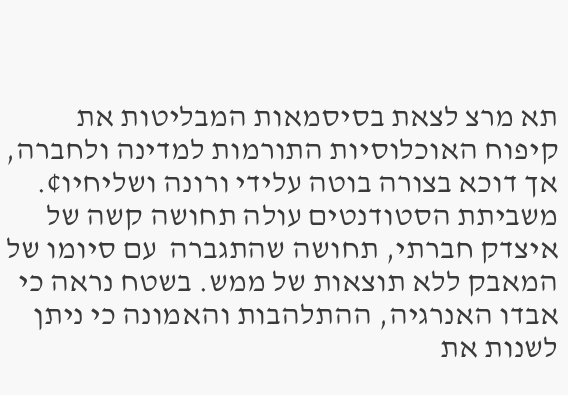תא מרצ לצאת בסיסמאות המבליטות את קיפוח האוכלוסיות התורמות למדינה ולחברה, אך דוכא בצורה בוטה עלידי ורונה ושליחיו¢.
משביתת הסטודנטים עולה תחושה קשה של איצדק חברתי, תחושה שהתגברה  עם סיומו של המאבק ללא תוצאות של ממש. בשטח נראה כי אבדו האנרגיה, ההתלהבות והאמונה כי ניתן לשנות את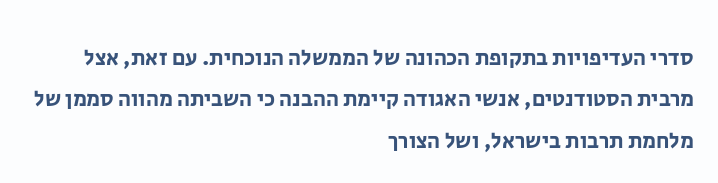סדרי העדיפויות בתקופת הכהונה של הממשלה הנוכחית. עם זאת, אצל מרבית הסטודנטים, אנשי האגודה קיימת ההבנה כי השביתה מהווה סממן של מלחמת תרבות בישראל, ושל הצורך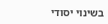בשינוי יסודי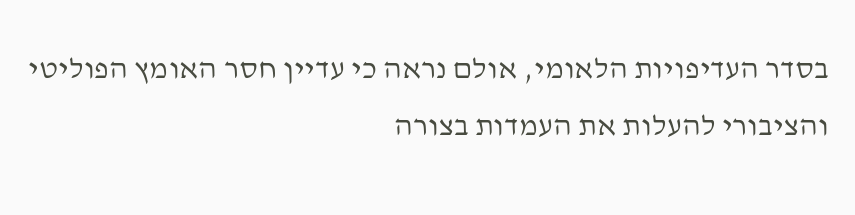בסדר העדיפויות הלאומי, אולם נראה כי עדיין חסר האומץ הפוליטי והציבורי להעלות את העמדות בצורה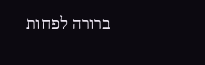ברורה לפחות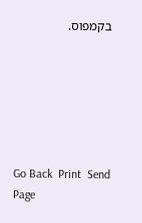בקמפוס.






Go Back  Print  Send Page